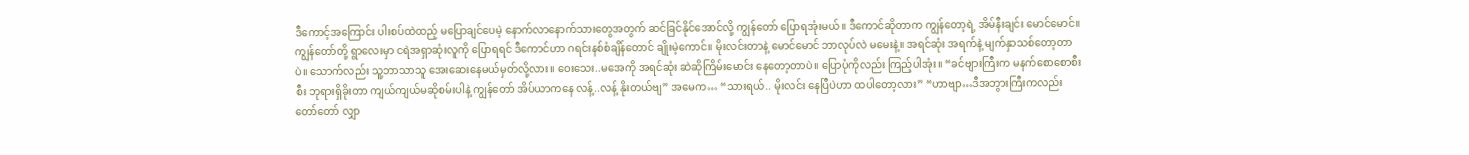ဒီကောင့်အကြောင်း ပါးစပ်ထဲထည့် မပြောချင်ပေမဲ့ နောက်လာနောက်သားတွေအတွက် ဆင်ခြင်နိုင်အောင်လို့ ကျွန်တော် ပြောရအုံးမယ်။ ဒီကောင်ဆိုတာက ကျွန်တော့ရဲ့ အိမ်နီးချင်း မောင်မောင်။ ကျွန်တော်တို့ ရွာလေးမှာ ငရဲအရှာဆုံးလူကို ပြောရရင် ဒီကောင်ဟာ ဂရင်းနစ်စံချိန်တောင် ချိုးမဲ့ကောင်။ မိုးလင်းတာနဲ့ မောင်မောင် ဘာလုပ်လဲ မမေးနဲ့။ အရင်ဆုံး အရက်နဲ့ မျက်နှာသစ်တော့တာပဲ။ သောက်လည်း သူ့ဘာသာသူ အေးဆေးနေမယ်မှတ်လို့လား။ ဝေးသေး..မအေကို အရင်ဆုံး ဆဲဆိုကြိမ်းမောင်း နေတော့တာပဲ။ ပြောပုံကိုလည်း ကြည့်ပါအုံး။ “ခင်ဗျားကြီးက မနက်စောစောစီးစီး ဘုရားရှိခိုးတာ ကျယ်ကျယ်မဆိုစမ်းပါနဲ့ ကျွန်တော် အိပ်ယာကနေ လန့်..လန့် နိုးတယ်ဗျ” အမေက… “သားရယ်.. မိုးလင်း နေပြီပဲဟာ ထပါတော့လား” “ဟာဗျာ…ဒီအဘွားကြီးကလည်း တော်တော် လျှာ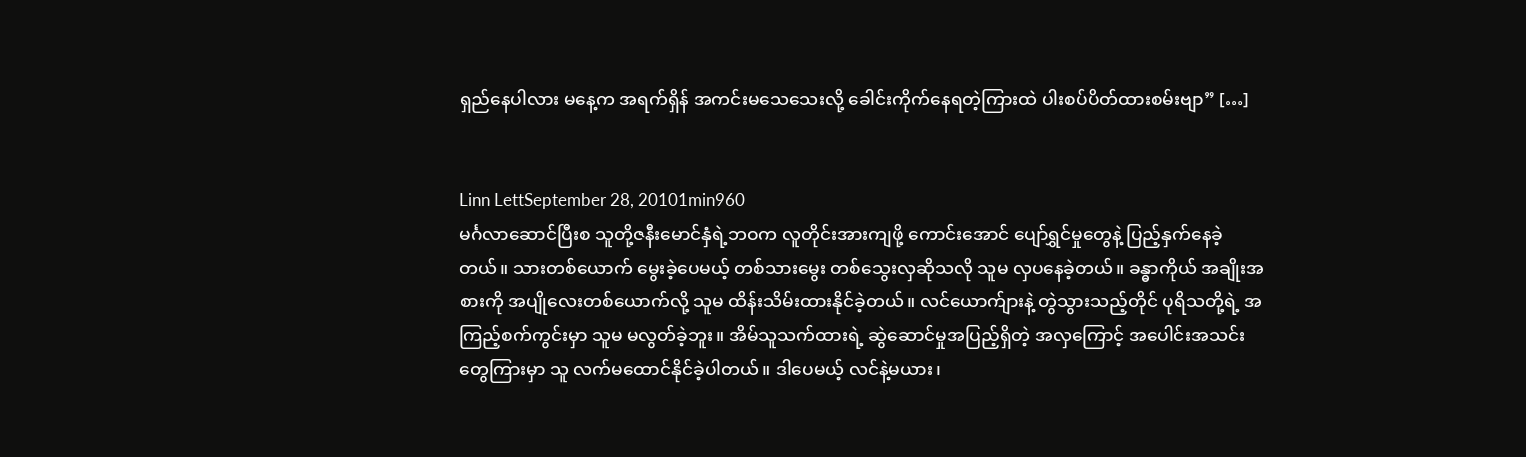ရှည်နေပါလား မနေ့က အရက်ရှိန် အကင်းမသေသေးလို့ ခေါင်းကိုက်နေရတဲ့ကြားထဲ ပါးစပ်ပိတ်ထားစမ်းဗျာ” […]


Linn LettSeptember 28, 20101min960
မင်္ဂလာဆောင်ပြီးစ သူတို့ဇနီးမောင်နှံရဲ့ဘဝက လူတိုင်းအားကျဖို့ ကောင်းအောင် ပျော်ရွှင်မှုတွေနဲ့ ပြည့်နှက်နေခဲ့တယ်။ သားတစ်ယောက် မွေးခဲ့ပေမယ့် တစ်သားမွေး တစ်သွေးလှဆိုသလို သူမ လှပနေခဲ့တယ်။ ခန္ဓာကိုယ် အချိုးအစားကို အပျိုလေးတစ်ယောက်လို့ သူမ ထိန်းသိမ်းထားနိုင်ခဲ့တယ်။ လင်ယောက်ျားနဲ့ တွဲသွားသည့်တိုင် ပုရိသတို့ရဲ့ အကြည့်စက်ကွင်းမှာ သူမ မလွတ်ခဲ့ဘူး။ အိမ်သူသက်ထားရဲ့ ဆွဲဆောင်မှုအပြည့်ရှိတဲ့ အလှကြောင့် အပေါင်းအသင်းတွေကြားမှာ သူ လက်မထောင်နိုင်ခဲ့ပါတယ်။ ဒါပေမယ့် လင်နဲ့မယား၊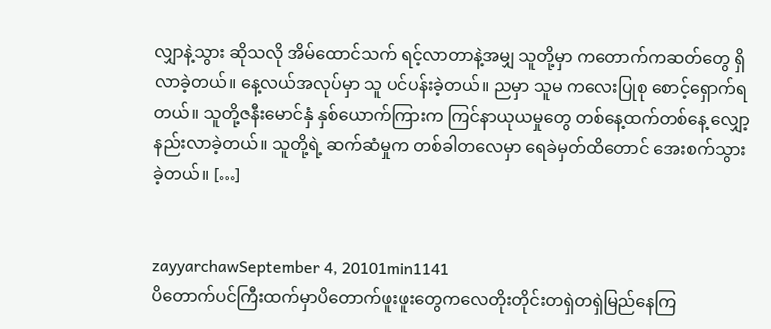လျှာနဲ့သွား ဆိုသလို အိမ်ထောင်သက် ရင့်လာတာနဲ့အမျှ သူတို့မှာ ကတောက်ကဆတ်တွေ ရှိလာခဲ့တယ်။ နေ့လယ်အလုပ်မှာ သူ ပင်ပန်းခဲ့တယ်။ ညမှာ သူမ ကလေးပြုစု စောင့်ရှောက်ရတယ်။ သူတို့ဇနီးမောင်နှံ နှစ်ယောက်ကြားက ကြင်နာယုယမှုတွေ တစ်နေ့ထက်တစ်နေ့ လျှော့နည်းလာခဲ့တယ်။ သူတို့ရဲ့ ဆက်ဆံမှုက တစ်ခါတလေမှာ ရေခဲမှတ်ထိတောင် အေးစက်သွားခဲ့တယ်။ […]


zayyarchawSeptember 4, 20101min1141
ပိတောက်ပင်ကြီးထက်မှာပိတောက်ဖူးဖူးတွေကလေတိုးတိုင်းတရှဲတရှဲမြည်နေကြ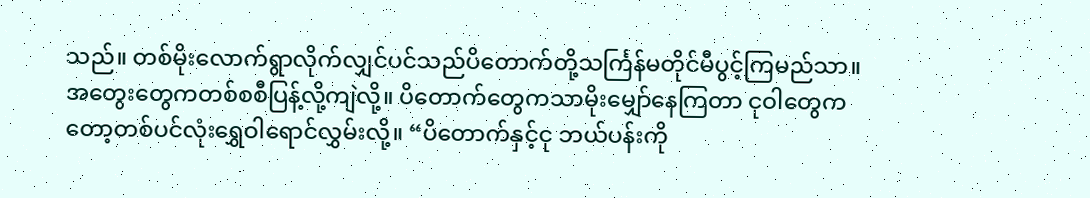သည်။ တစ်မိုးလောက်ရွာလိုက်လျှင်ပင်သည်ပိတောက်တို့သင်္ကြန်မတိုင်မီပွင့်ကြမည်သာ။ အတွေးတွေကတစ်စစီပြန့်လို့ကျဲလို့။ ပိတောက်တွေကသာမိုးမျှော်နေကြတာ ငုဝါတွေကတော့တစ်ပင်လုံးရွှေဝါရောင်လွှမ်းလို့။ “ပိတောက်နှင့်ငု ဘယ်ပန်းကို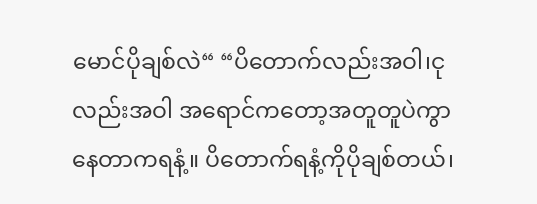မောင်ပိုချစ်လဲ“ “ပိတောက်လည်းအဝါ၊ငုလည်းအဝါ အရောင်ကတော့အတူတူပဲကွာနေတာကရနံ့။ ပိတောက်ရနံ့ကိုပိုချစ်တယ်၊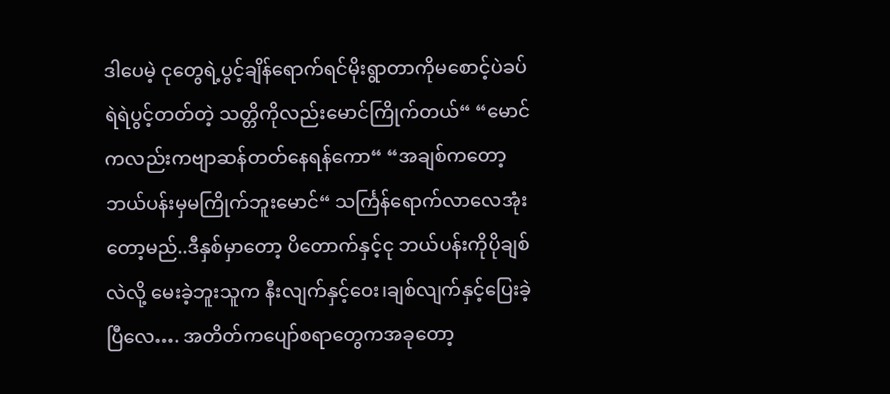ဒါပေမဲ့ ငုတွေရဲ့ပွင့်ချိန်ရောက်ရင်မိုးရွာတာကိုမစောင့်ပဲခပ်ရဲရဲပွင့်တတ်တဲ့ သတ္တိကိုလည်းမောင်ကြိုက်တယ်“ “မောင်ကလည်းကဗျာဆန်တတ်နေရန်ကော“ “အချစ်ကတော့ဘယ်ပန်းမှမကြိုက်ဘူးမောင်“ သင်္ကြန်ရောက်လာလေအုံးတော့မည်..ဒီနှစ်မှာတော့ ပိတောက်နှင့်ငု ဘယ်ပန်းကိုပိုချစ်လဲလို့ မေးခဲ့ဘူးသူက နီးလျက်နှင့်ဝေး၊ချစ်လျက်နှင့်ပြေးခဲ့ပြီလေ…. အတိတ်ကပျော်စရာတွေကအခုတော့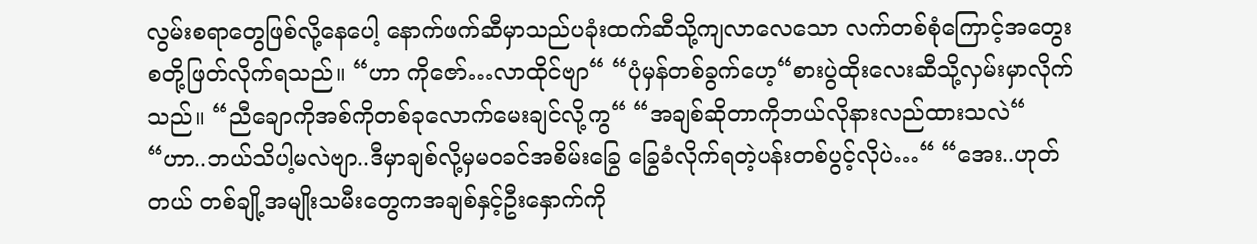လွမ်းစရာတွေဖြစ်လို့နေပေါ့ နောက်ဖက်ဆီမှာသည်ပခုံးထက်ဆီသို့ကျလာလေသော လက်တစ်စုံကြောင့်အတွေးစတို့ဖြတ်လိုက်ရသည်။ “ဟာ ကိုဇော်…လာထိုင်ဗျာ“ “ပုံမှန်တစ်ခွက်ဟေ့“စားပွဲထိုးလေးဆီသို့လှမ်းမှာလိုက်သည်။ “ညီချောကိုအစ်ကိုတစ်ခုလောက်မေးချင်လို့ကွ“ “အချစ်ဆိုတာကိုဘယ်လိုနားလည်ထားသလဲ“ “ဟာ..ဘယ်သိပါ့မလဲဗျာ..ဒီမှာချစ်လို့မှမဝခင်အစိမ်းခြွေ ခြွေခံလိုက်ရတဲ့ပန်းတစ်ပွင့်လိုပဲ…“ “အေး..ဟုတ်တယ် တစ်ချို့အမျိုးသမီးတွေကအချစ်နှင့်ဦးနှောက်ကို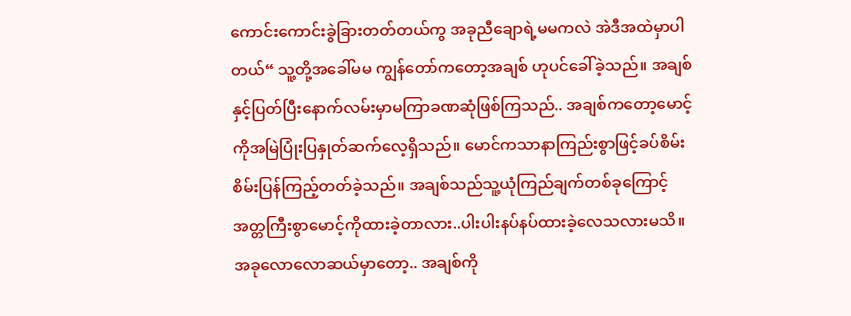ကောင်းကောင်းခွဲခြားတတ်တယ်ကွ အခုညီချောရဲ့မမကလဲ အဲဒီအထဲမှာပါတယ်“ သူ့တို့အခေါ်မမ ကျွန်တော်ကတော့အချစ် ဟုပင်ခေါ်ခဲ့သည်။ အချစ်နှင့်ပြတ်ပြီးနောက်လမ်းမှာမကြာခဏဆုံဖြစ်ကြသည်.. အချစ်ကတော့မောင့်ကိုအမြဲပြုံးပြနှုတ်ဆက်လေ့ရှိသည်။ မောင်ကသာနာကြည်းစွာဖြင့်ခပ်စိမ်းစိမ်းပြန်ကြည့်တတ်ခဲ့သည်။ အချစ်သည်သူ့ယုံကြည်ချက်တစ်ခုကြောင့် အတ္တကြီးစွာမောင့်ကိုထားခဲ့တာလား..ပါးပါးနပ်နပ်ထားခဲ့လေသလားမသိ။ အခုလောလောဆယ်မှာတော့.. အချစ်ကို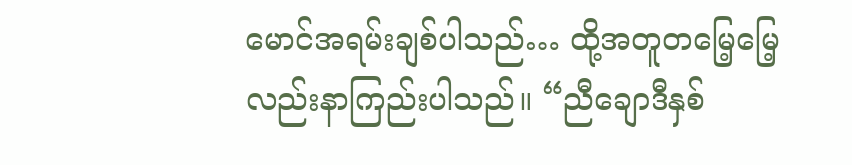မောင်အရမ်းချစ်ပါသည်… ထို့အတူတမြေ့မြေ့လည်းနာကြည်းပါသည်။ “ညီချောဒီနှစ်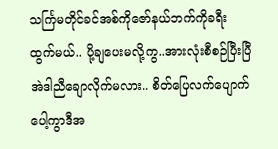သင်္ကြမတိုင်ခင်အစ်ကိုဇော်နယ်ဘက်ကိုခရီးထွက်မယ်.. ပို့ချပေးမလို့ကွ..အားလုံးစီစဉ်ပြီးပြီအဲဒါညီချောလိုက်မလား.. စိတ်ပြေလက်ပျောက်ပေါ့ကွာဒီအ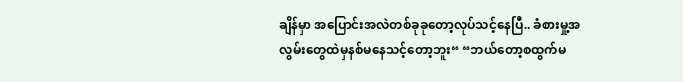ချိန်မှာ အပြောင်းအလဲတစ်ခုခုတော့လုပ်သင့်နေပြီ.. ခံစားမှု့အလွမ်းတွေထဲမှနစ်မနေသင့်တော့ဘူး“ “ဘယ်တော့စထွက်မ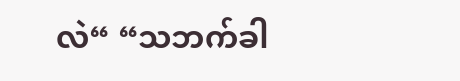လဲ“ “သဘက်ခါ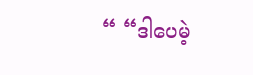“ “ဒါပေမဲ့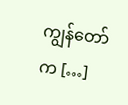ကျွန်တော်က […]